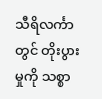သီရိလင်္ကာတွင် တိုးပွားမှုကို သစ္စာ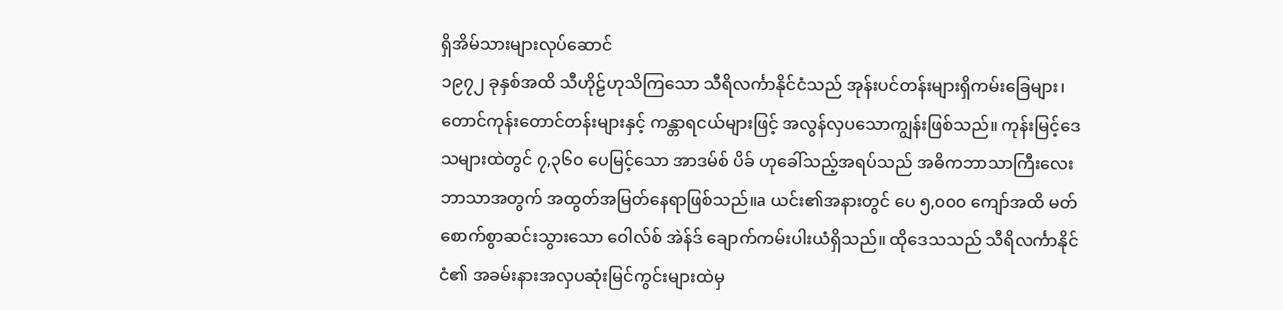ရှိအိမ်သားများလုပ်ဆောင်
၁၉၇၂ ခုနှစ်အထိ သီဟိုဠ်ဟုသိကြသော သီရိလင်္ကာနိုင်ငံသည် အုန်းပင်တန်းများရှိကမ်းခြေများ၊ တောင်ကုန်းတောင်တန်းများနှင့် ကန္တာရငယ်များဖြင့် အလွန်လှပသောကျွန်းဖြစ်သည်။ ကုန်းမြင့်ဒေသများထဲတွင် ၇,၃၆၀ ပေမြင့်သော အာဒမ်စ် ပိခ် ဟုခေါ်သည့်အရပ်သည် အဓိကဘာသာကြီးလေးဘာသာအတွက် အထွတ်အမြတ်နေရာဖြစ်သည်။a ယင်း၏အနားတွင် ပေ ၅,၀၀၀ ကျော်အထိ မတ်စောက်စွာဆင်းသွားသော ဝေါလ်စ် အဲန်ဒ် ချောက်ကမ်းပါးယံရှိသည်။ ထိုဒေသသည် သီရိလင်္ကာနိုင်ငံ၏ အခမ်းနားအလှပဆုံးမြင်ကွင်းများထဲမှ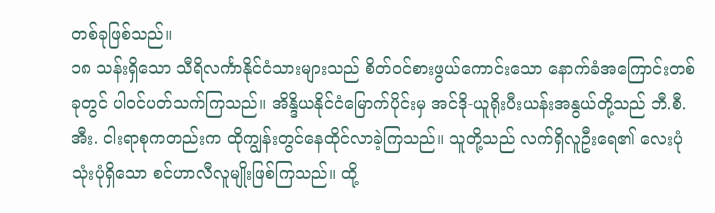တစ်ခုဖြစ်သည်။
၁၈ သန်းရှိသော သီရိလင်္ကာနိုင်ငံသားများသည် စိတ်ဝင်စားဖွယ်ကောင်းသော နောက်ခံအကြောင်းတစ်ခုတွင် ပါဝင်ပတ်သက်ကြသည်။ အိန္ဒိယနိုင်ငံမြောက်ပိုင်းမှ အင်ဒို-ယူရိုးပီးယန်းအနွယ်တို့သည် ဘီ.စီ.အီး. ငါးရာစုကတည်းက ထိုကျွန်းတွင်နေထိုင်လာခဲ့ကြသည်။ သူတို့သည် လက်ရှိလူဦးရေ၏ လေးပုံသုံးပုံရှိသော စင်ဟာလီလူမျိုးဖြစ်ကြသည်။ ထို့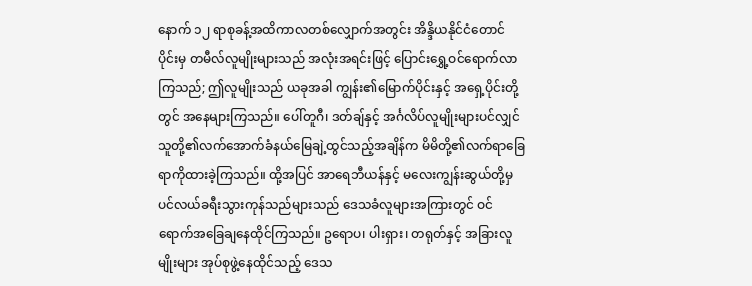နောက် ၁၂ ရာစုခန့်အထိကာလတစ်လျှောက်အတွင်း အိန္ဒိယနိုင်ငံတောင်ပိုင်းမှ တမီလ်လူမျိုးများသည် အလုံးအရင်းဖြင့် ပြောင်းရွှေ့ဝင်ရောက်လာကြသည်; ဤလူမျိုးသည် ယခုအခါ ကျွန်း၏မြောက်ပိုင်းနှင့် အရှေ့ပိုင်းတို့တွင် အနေများကြသည်။ ပေါ်တူဂီ၊ ဒတ်ချ်နှင့် အင်္ဂလိပ်လူမျိုးများပင်လျှင် သူတို့၏လက်အောက်ခံနယ်မြေချဲ့ထွင်သည့်အချိန်က မိမိတို့၏လက်ရာခြေရာကိုထားခဲ့ကြသည်။ ထို့အပြင် အာရေဘီယန်နှင့် မလေးကျွန်းဆွယ်တို့မှ ပင်လယ်ခရီးသွားကုန်သည်များသည် ဒေသခံလူများအကြားတွင် ဝင်ရောက်အခြေချနေထိုင်ကြသည်။ ဥရောပ၊ ပါးရှား၊ တရုတ်နှင့် အခြားလူမျိုးများ အုပ်စုဖွဲ့နေထိုင်သည့် ဒေသ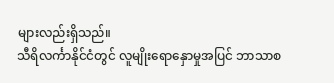များလည်းရှိသည်။
သီရိလင်္ကာနိုင်ငံတွင် လူမျိုးရောနှောမှုအပြင် ဘာသာစ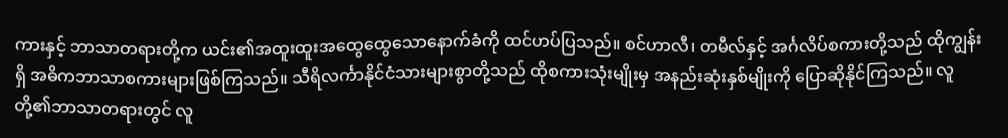ကားနှင့် ဘာသာတရားတို့က ယင်း၏အထူးထူးအထွေထွေသောနောက်ခံကို ထင်ဟပ်ပြသည်။ စင်ဟာလီ၊ တမီလ်နှင့် အင်္ဂလိပ်စကားတို့သည် ထိုကျွန်းရှိ အဓိကဘာသာစကားများဖြစ်ကြသည်။ သီရိလင်္ကာနိုင်ငံသားများစွာတို့သည် ထိုစကားသုံးမျိုးမှ အနည်းဆုံးနှစ်မျိုးကို ပြောဆိုနိုင်ကြသည်။ လူတို့၏ဘာသာတရားတွင် လူ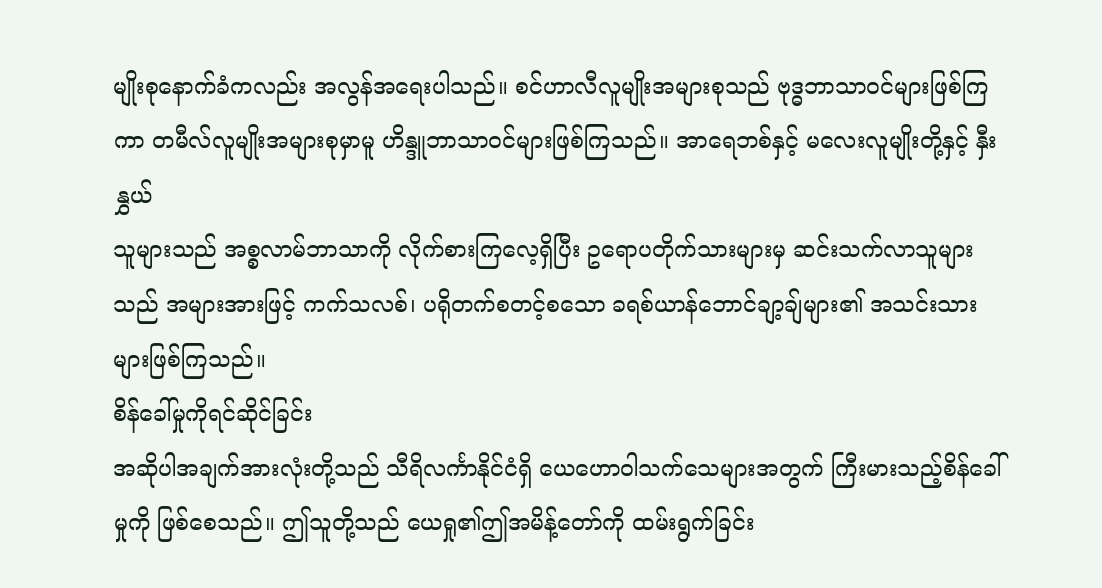မျိုးစုနောက်ခံကလည်း အလွန်အရေးပါသည်။ စင်ဟာလီလူမျိုးအများစုသည် ဗုဒ္ဓဘာသာဝင်များဖြစ်ကြကာ တမီလ်လူမျိုးအများစုမှာမူ ဟိန္ဒူဘာသာဝင်များဖြစ်ကြသည်။ အာရေဘစ်နှင့် မလေးလူမျိုးတို့နှင့် နှီးနွှယ်
သူများသည် အစ္စလာမ်ဘာသာကို လိုက်စားကြလေ့ရှိပြီး ဥရောပတိုက်သားများမှ ဆင်းသက်လာသူများသည် အများအားဖြင့် ကက်သလစ်၊ ပရိုတက်စတင့်စသော ခရစ်ယာန်ဘောင်ချာ့ချ်များ၏ အသင်းသားများဖြစ်ကြသည်။
စိန်ခေါ်မှုကိုရင်ဆိုင်ခြင်း
အဆိုပါအချက်အားလုံးတို့သည် သီရိလင်္ကာနိုင်ငံရှိ ယေဟောဝါသက်သေများအတွက် ကြီးမားသည့်စိန်ခေါ်မှုကို ဖြစ်စေသည်။ ဤသူတို့သည် ယေရှု၏ဤအမိန့်တော်ကို ထမ်းရွက်ခြင်း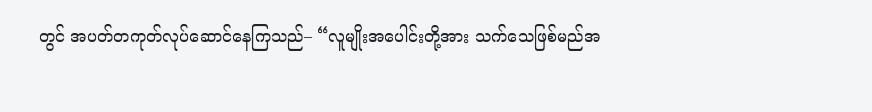တွင် အပတ်တကုတ်လုပ်ဆောင်နေကြသည်– “လူမျိုးအပေါင်းတို့အား သက်သေဖြစ်မည်အ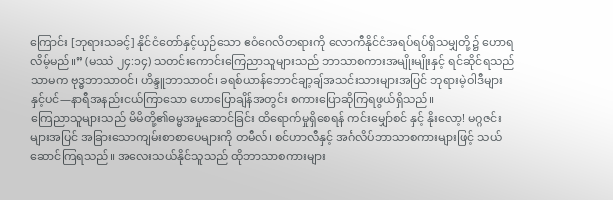ကြောင်း [ဘုရားသခင့်] နိုင်ငံတော်နှင့်ယှဉ်သော ဧဝံဂေလိတရားကို လောကီနိုင်ငံအရပ်ရပ်ရှိသမျှတို့၌ ဟောရလိမ့်မည်။” (မဿဲ ၂၄:၁၄) သတင်းကောင်းကြေညာသူများသည် ဘာသာစကားအမျိုးမျိုးနှင့် ရင်ဆိုင်ရသည်သာမက ဗုဒ္ဓဘာသာဝင်၊ ဟိန္ဒူဘာသာဝင်၊ ခရစ်ယာန်ဘောင်ချာ့ချ်အသင်းသားများအပြင် ဘုရားမဲ့ဝါဒီများနှင့်ပင်—နာရီအနည်းငယ်ကြာသော ဟောပြောချိန်အတွင်း စကားပြောဆိုကြရဖွယ်ရှိသည်။
ကြေညာသူများသည် မိမိတို့၏ဓမ္မအမှုဆောင်ခြင်း ထိရောက်မှုရှိစေရန် ကင်းမျှော်စင် နှင့် နိုးလော့! မဂ္ဂဇင်းများအပြင် အခြားသောကျမ်းစာစာပေများကို တမီလ်၊ စင်ဟာလီနှင့် အင်္ဂလိပ်ဘာသာစကားများဖြင့် သယ်ဆောင်ကြရသည်။ အလေးသယ်နိုင်သူသည် ထိုဘာသာစကားများ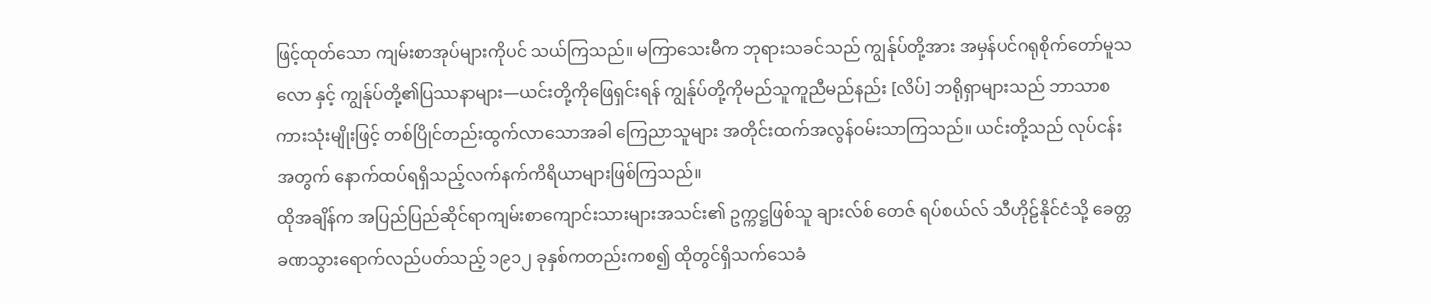ဖြင့်ထုတ်သော ကျမ်းစာအုပ်များကိုပင် သယ်ကြသည်။ မကြာသေးမီက ဘုရားသခင်သည် ကျွန်ုပ်တို့အား အမှန်ပင်ဂရုစိုက်တော်မူသလော နှင့် ကျွန်ုပ်တို့၏ပြဿနာများ—ယင်းတို့ကိုဖြေရှင်းရန် ကျွန်ုပ်တို့ကိုမည်သူကူညီမည်နည်း [လိပ်] ဘရိုရှာများသည် ဘာသာစကားသုံးမျိုးဖြင့် တစ်ပြိုင်တည်းထွက်လာသောအခါ ကြေညာသူများ အတိုင်းထက်အလွန်ဝမ်းသာကြသည်။ ယင်းတို့သည် လုပ်ငန်းအတွက် နောက်ထပ်ရရှိသည့်လက်နက်ကိရိယာများဖြစ်ကြသည်။
ထိုအချိန်က အပြည်ပြည်ဆိုင်ရာကျမ်းစာကျောင်းသားများအသင်း၏ ဥက္ကဋ္ဌဖြစ်သူ ချားလ်စ် တေဇ် ရပ်စယ်လ် သီဟိုဠ်နိုင်ငံသို့ ခေတ္တခဏသွားရောက်လည်ပတ်သည့် ၁၉၁၂ ခုနှစ်ကတည်းကစ၍ ထိုတွင်ရှိသက်သေခံ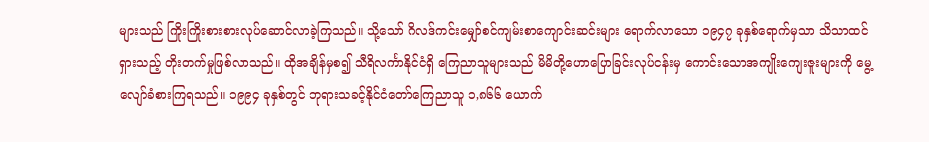များသည် ကြိုးကြိုးစားစားလုပ်ဆောင်လာခဲ့ကြသည်။ သို့သော် ဂိလဒ်ကင်းမျှော်စင်ကျမ်းစာကျောင်းဆင်းများ ရောက်လာသော ၁၉၄၇ ခုနှစ်ရောက်မှသာ သိသာထင်ရှားသည့် တိုးတက်မှုဖြစ်လာသည်။ ထိုအချိန်မှစ၍ သီရိလင်္ကာနိုင်ငံရှိ ကြေညာသူများသည် မိမိတို့ဟောပြောခြင်းလုပ်ငန်းမှ ကောင်းသောအကျိုးကျေးဇူးများကို မွေ့လျော်ခံစားကြရသည်။ ၁၉၉၄ ခုနှစ်တွင် ဘုရားသခင့်နိုင်ငံတော်ကြေညာသူ ၁,၈၆၆ ယောက်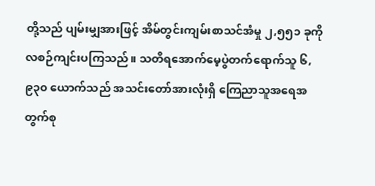တို့သည် ပျမ်းမျှအားဖြင့် အိမ်တွင်းကျမ်းစာသင်အံမှု ၂,၅၅၁ ခုကို လစဉ်ကျင်းပကြသည်။ သတိရအောက်မေ့ပွဲတက်ရောက်သူ ၆,၉၃၀ ယောက်သည် အသင်းတော်အားလုံးရှိ ကြေညာသူအရေအတွက်စု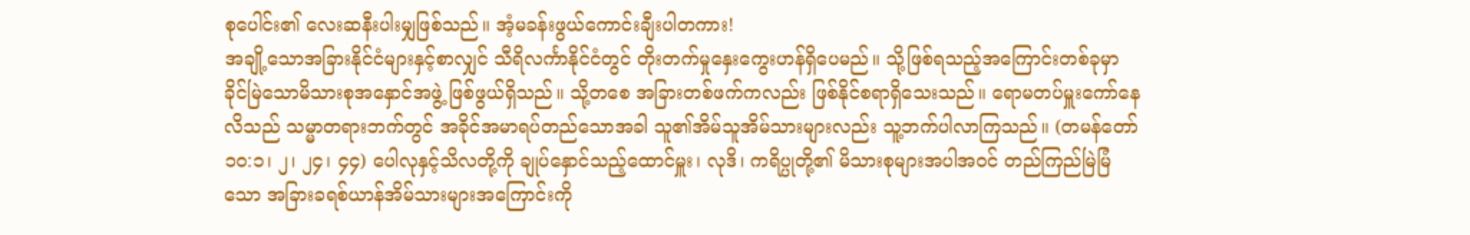စုပေါင်း၏ လေးဆနီးပါးမျှဖြစ်သည်။ အံ့မခန်းဖွယ်ကောင်းချီးပါတကား!
အချို့သောအခြားနိုင်ငံများနှင့်စာလျှင် သီရိလင်္ကာနိုင်ငံတွင် တိုးတက်မှုနှေးကွေးဟန်ရှိပေမည်။ သို့ဖြစ်ရသည့်အကြောင်းတစ်ခုမှာ ခိုင်မြဲသောမိသားစုအနှောင်အဖွဲ့ ဖြစ်ဖွယ်ရှိသည်။ သို့တစေ အခြားတစ်ဖက်ကလည်း ဖြစ်နိုင်စရာရှိသေးသည်။ ရောမတပ်မှူးကော်နေလိသည် သမ္မာတရားဘက်တွင် အခိုင်အမာရပ်တည်သောအခါ သူ၏အိမ်သူအိမ်သားများလည်း သူ့ဘက်ပါလာကြသည်။ (တမန်တော် ၁၀:၁၊ ၂၊ ၂၄၊ ၄၄) ပေါလုနှင့်သိလတို့ကို ချုပ်နှောင်သည့်ထောင်မှူး၊ လုဒိ၊ ကရိပ္ပုတို့၏ မိသားစုများအပါအဝင် တည်ကြည်မြဲမြံသော အခြားခရစ်ယာန်အိမ်သားများအကြောင်းကို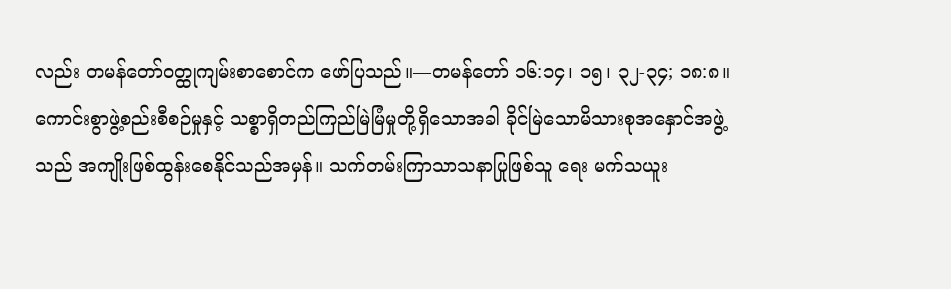လည်း တမန်တော်ဝတ္ထုကျမ်းစာစောင်က ဖော်ပြသည်။—တမန်တော် ၁၆:၁၄၊ ၁၅၊ ၃၂-၃၄; ၁၈:၈။
ကောင်းစွာဖွဲ့စည်းစီစဉ်မှုနှင့် သစ္စာရှိတည်ကြည်မြဲမြံမှုတို့ရှိသောအခါ ခိုင်မြဲသောမိသားစုအနှောင်အဖွဲ့သည် အကျိုးဖြစ်ထွန်းစေနိုင်သည်အမှန်။ သက်တမ်းကြာသာသနာပြုဖြစ်သူ ရေး မက်သယူး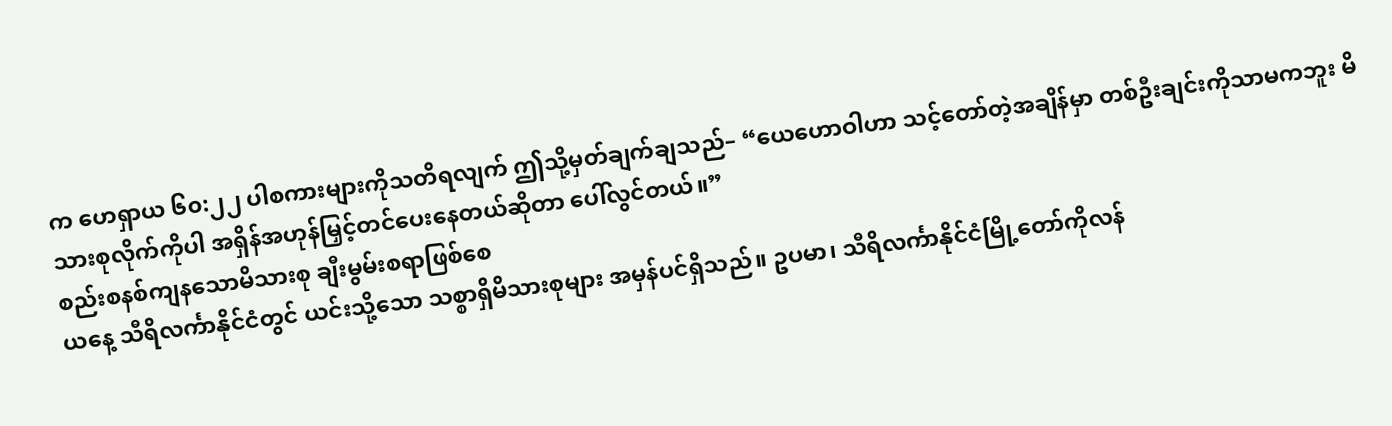က ဟေရှာယ ၆၀:၂၂ ပါစကားများကိုသတိရလျက် ဤသို့မှတ်ချက်ချသည်– “ယေဟောဝါဟာ သင့်တော်တဲ့အချိန်မှာ တစ်ဦးချင်းကိုသာမကဘူး မိသားစုလိုက်ကိုပါ အရှိန်အဟုန်မြှင့်တင်ပေးနေတယ်ဆိုတာ ပေါ်လွင်တယ်။”
စည်းစနစ်ကျနသောမိသားစု ချီးမွမ်းစရာဖြစ်စေ
ယနေ့ သီရိလင်္ကာနိုင်ငံတွင် ယင်းသို့သော သစ္စာရှိမိသားစုများ အမှန်ပင်ရှိသည်။ ဥပမာ၊ သီရိလင်္ကာနိုင်ငံမြို့တော်ကိုလန်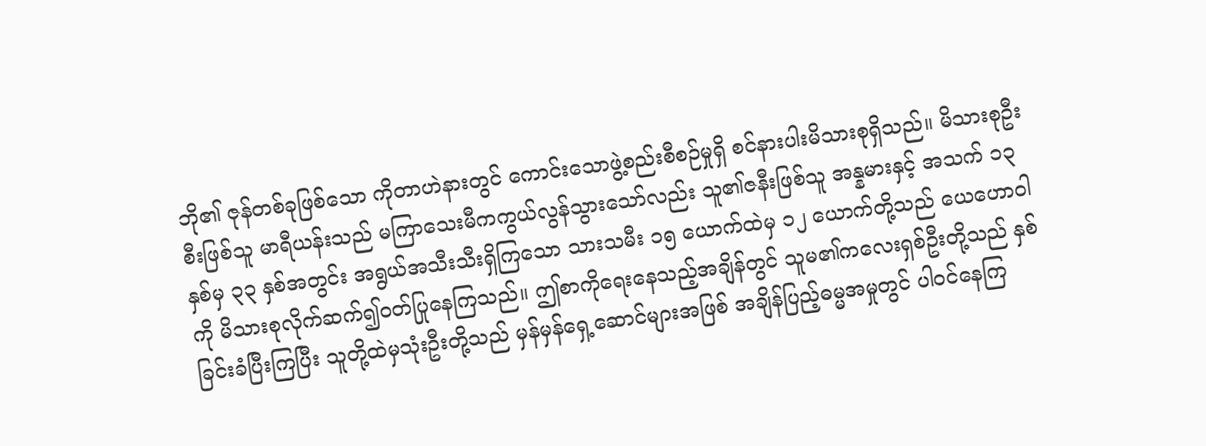ဘို၏ ဇုန်တစ်ခုဖြစ်သော ကိုတာဟဲနားတွင် ကောင်းသောဖွဲ့စည်းစီစဉ်မှုရှိ စင်နားပါးမိသားစုရှိသည်။ မိသားစုဦးစီးဖြစ်သူ မာရီယန်းသည် မကြာသေးမီကကွယ်လွန်သွားသော်လည်း သူ၏ဇနီးဖြစ်သူ အန္နမားနှင့် အသက် ၁၃ နှစ်မှ ၃၃ နှစ်အတွင်း အရွယ်အသီးသီးရှိကြသော သားသမီး ၁၅ ယောက်ထဲမှ ၁၂ ယောက်တို့သည် ယေဟောဝါကို မိသားစုလိုက်ဆက်၍ဝတ်ပြုနေကြသည်။ ဤစာကိုရေးနေသည့်အချိန်တွင် သူမ၏ကလေးရှစ်ဦးတို့သည် နှစ်ခြင်းခံပြီးကြပြီး သူတို့ထဲမှသုံးဦးတို့သည် မှန်မှန်ရှေ့ဆောင်များအဖြစ် အချိန်ပြည့်ဓမ္မအမှုတွင် ပါဝင်နေကြ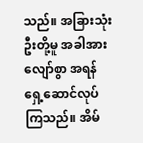သည်။ အခြားသုံးဦးတို့မူ အခါအားလျော်စွာ အရန်ရှေ့ဆောင်လုပ်ကြသည်။ အိမ်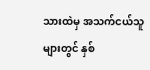သားထဲမှ အသက်ငယ်သူများတွင် နှစ်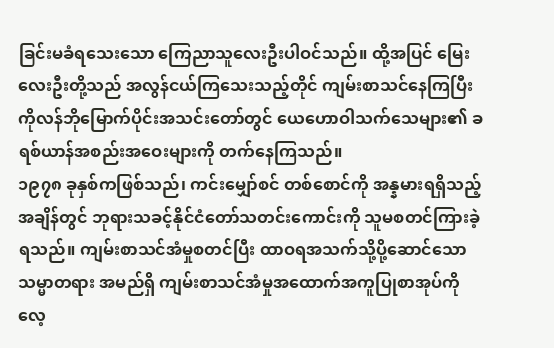ခြင်းမခံရသေးသော ကြေညာသူလေးဦးပါဝင်သည်။ ထို့အပြင် မြေးလေးဦးတို့သည် အလွန်ငယ်ကြသေးသည့်တိုင် ကျမ်းစာသင်နေကြပြီး ကိုလန်ဘိုမြောက်ပိုင်းအသင်းတော်တွင် ယေဟောဝါသက်သေများ၏ ခရစ်ယာန်အစည်းအဝေးများကို တက်နေကြသည်။
၁၉၇၈ ခုနှစ်ကဖြစ်သည်၊ ကင်းမျှော်စင် တစ်စောင်ကို အန္နမားရရှိသည့်အချိန်တွင် ဘုရားသခင့်နိုင်ငံတော်သတင်းကောင်းကို သူမစတင်ကြားခဲ့ရသည်။ ကျမ်းစာသင်အံမှုစတင်ပြီး ထာဝရအသက်သို့ပို့ဆောင်သောသမ္မာတရား အမည်ရှိ ကျမ်းစာသင်အံမှုအထောက်အကူပြုစာအုပ်ကို လေ့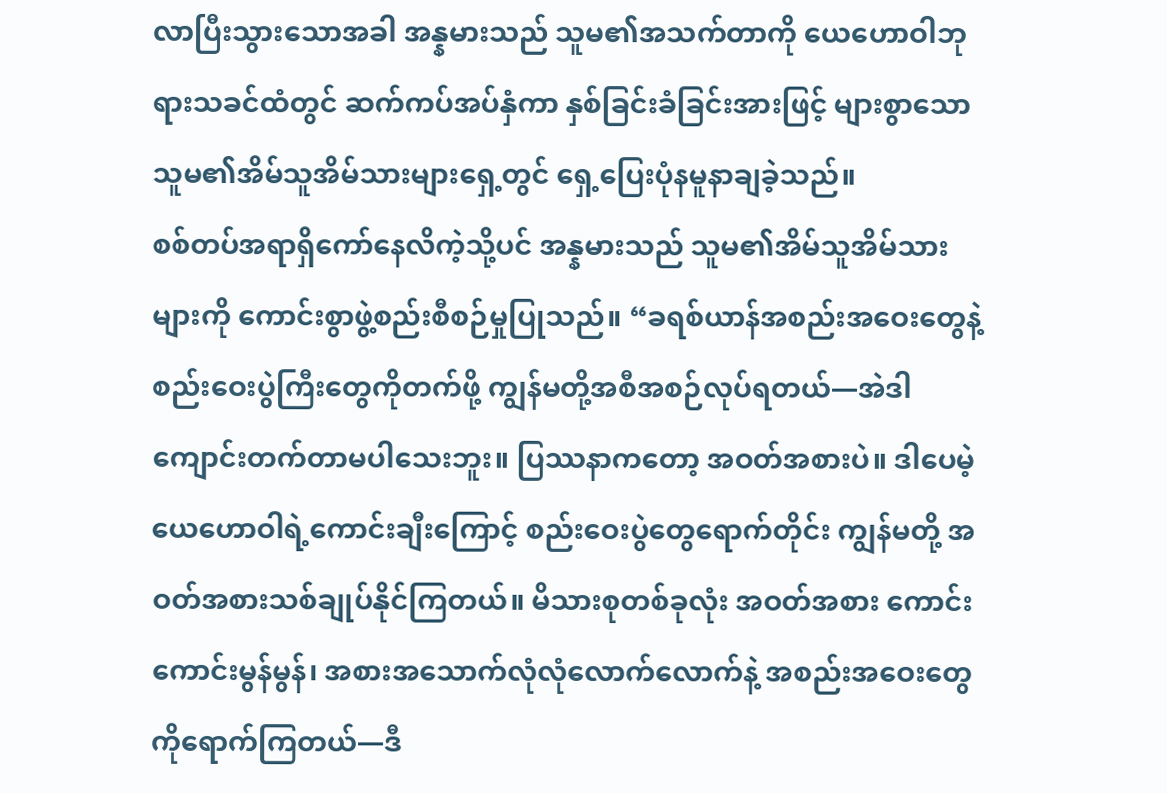လာပြီးသွားသောအခါ အန္နမားသည် သူမ၏အသက်တာကို ယေဟောဝါဘုရားသခင်ထံတွင် ဆက်ကပ်အပ်နှံကာ နှစ်ခြင်းခံခြင်းအားဖြင့် များစွာသောသူမ၏အိမ်သူအိမ်သားများရှေ့တွင် ရှေ့ပြေးပုံနမူနာချခဲ့သည်။
စစ်တပ်အရာရှိကော်နေလိကဲ့သို့ပင် အန္နမားသည် သူမ၏အိမ်သူအိမ်သားများကို ကောင်းစွာဖွဲ့စည်းစီစဉ်မှုပြုသည်။ “ခရစ်ယာန်အစည်းအဝေးတွေနဲ့ စည်းဝေးပွဲကြီးတွေကိုတက်ဖို့ ကျွန်မတို့အစီအစဉ်လုပ်ရတယ်—အဲဒါ ကျောင်းတက်တာမပါသေးဘူး။ ပြဿနာကတော့ အဝတ်အစားပဲ။ ဒါပေမဲ့ ယေဟောဝါရဲ့ကောင်းချီးကြောင့် စည်းဝေးပွဲတွေရောက်တိုင်း ကျွန်မတို့ အဝတ်အစားသစ်ချုပ်နိုင်ကြတယ်။ မိသားစုတစ်ခုလုံး အဝတ်အစား ကောင်းကောင်းမွန်မွန်၊ အစားအသောက်လုံလုံလောက်လောက်နဲ့ အစည်းအဝေးတွေကိုရောက်ကြတယ်—ဒီ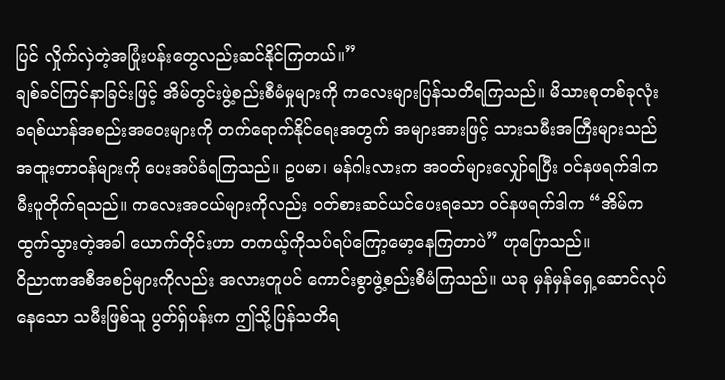ပြင် လှိုက်လှဲတဲ့အပြုံးပန်းတွေလည်းဆင်နိုင်ကြတယ်။”
ချစ်ခင်ကြင်နာခြင်းဖြင့် အိမ်တွင်းဖွဲ့စည်းစီမံမှုများကို ကလေးများပြန်သတိရကြသည်။ မိသားစုတစ်ခုလုံး ခရစ်ယာန်အစည်းအဝေးများကို တက်ရောက်နိုင်ရေးအတွက် အများအားဖြင့် သားသမီးအကြီးများသည် အထူးတာဝန်များကို ပေးအပ်ခံရကြသည်။ ဥပမာ၊ မန်ဂါးလားက အဝတ်များလျှော်ရပြီး ဝင်နဖရက်ဒါက မီးပူတိုက်ရသည်။ ကလေးအငယ်များကိုလည်း ဝတ်စားဆင်ယင်ပေးရသော ဝင်နဖရက်ဒါက “အိမ်ကထွက်သွားတဲ့အခါ ယောက်တိုင်းဟာ တကယ့်ကိုသပ်ရပ်ကြော့မော့နေကြတာပဲ” ဟုပြောသည်။
ဝိညာဏအစီအစဉ်များကိုလည်း အလားတူပင် ကောင်းစွာဖွဲ့စည်းစီမံကြသည်။ ယခု မှန်မှန်ရှေ့ဆောင်လုပ်နေသော သမီးဖြစ်သူ ပွတ်ရှ်ပန်းက ဤသို့ပြန်သတိရ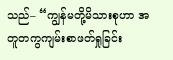သည်– “ကျွန်မတို့မိသားစုဟာ အတူတကွကျမ်းစာဖတ်ရှုခြင်း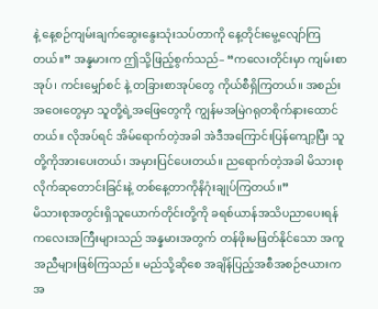နဲ့ နေ့စဉ်ကျမ်းချက်ဆွေးနွေးသုံးသပ်တာကို နေ့တိုင်းမွေ့လျော်ကြတယ်။” အန္နမားက ဤသို့ဖြည့်စွက်သည်– “ကလေးတိုင်းမှာ ကျမ်းစာအုပ်၊ ကင်းမျှော်စင် နဲ့ တခြားစာအုပ်တွေ ကိုယ်စီရှိကြတယ်။ အစည်းအဝေးတွေမှာ သူတို့ရဲ့အဖြေတွေကို ကျွန်မအမြဲဂရုတစိုက်နားထောင်တယ်။ လိုအပ်ရင် အိမ်ရောက်တဲ့အခါ အဲဒီအကြောင်းပြန်ကျော့ပြီး သူတို့ကိုအားပေးတယ်၊ အမှားပြင်ပေးတယ်။ ညရောက်တဲ့အခါ မိသားစုလိုက်ဆုတောင်းခြင်းနဲ့ တစ်နေ့တာကိုနိဂုံးချုပ်ကြတယ်။”
မိသားစုအတွင်းရှိသူယောက်တိုင်းတို့ကို ခရစ်ယာန်အသိပညာပေးရန် ကလေးအကြီးများသည် အန္နမားအတွက် တန်ဖိုးမဖြတ်နိုင်သော အကူအညီများဖြစ်ကြသည်။ မည်သို့ဆိုစေ အချိန်ပြည့်အစီအစဉ်ဇယားက အ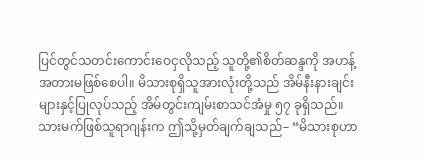ပြင်တွင်သတင်းကောင်းဝေငှလိုသည့် သူတို့၏စိတ်ဆန္ဒကို အဟန့်အတားမဖြစ်စေပါ။ မိသားစုရှိသူအားလုံးတို့သည် အိမ်နီးနားချင်းများနှင့်ပြုလုပ်သည့် အိမ်တွင်းကျမ်းစာသင်အံမှု ၅၇ ခုရှိသည်။ သားမက်ဖြစ်သူရာဂျန်းက ဤသို့မှတ်ချက်ချသည်– “မိသားစုဟာ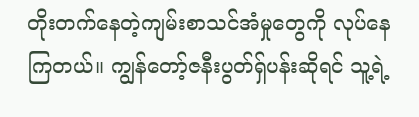တိုးတက်နေတဲ့ကျမ်းစာသင်အံမှုတွေကို လုပ်နေကြတယ်။ ကျွန်တော့်ဇနီးပွတ်ရှ်ပန်းဆိုရင် သူ့ရဲ့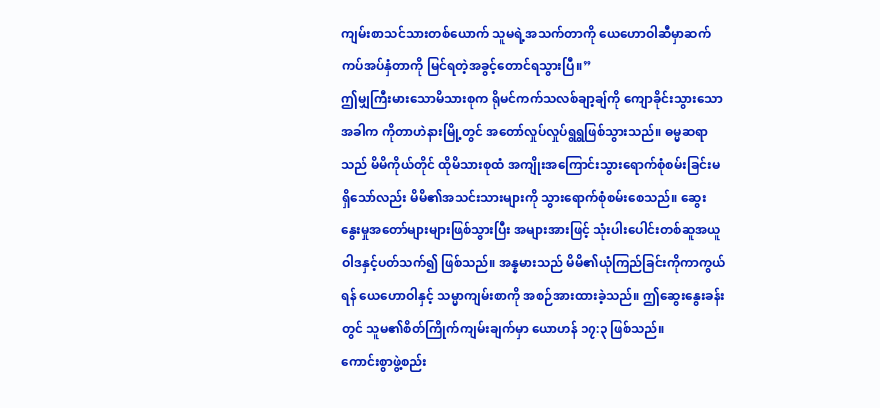ကျမ်းစာသင်သားတစ်ယောက် သူမရဲ့အသက်တာကို ယေဟောဝါဆီမှာဆက်ကပ်အပ်နှံတာကို မြင်ရတဲ့အခွင့်တောင်ရသွားပြီ။”
ဤမျှကြီးမားသောမိသားစုက ရိုမင်ကက်သလစ်ချာ့ချ်ကို ကျောခိုင်းသွားသောအခါက ကိုတာဟဲနားမြို့တွင် အတော်လှုပ်လှုပ်ရွရွဖြစ်သွားသည်။ ဓမ္မဆရာသည် မိမိကိုယ်တိုင် ထိုမိသားစုထံ အကျိုးအကြောင်းသွားရောက်စုံစမ်းခြင်းမရှိသော်လည်း မိမိ၏အသင်းသားများကို သွားရောက်စုံစမ်းစေသည်။ ဆွေးနွေးမှုအတော်များများဖြစ်သွားပြီး အများအားဖြင့် သုံးပါးပေါင်းတစ်ဆူအယူဝါဒနှင့်ပတ်သက်၍ ဖြစ်သည်။ အန္နမားသည် မိမိ၏ယုံကြည်ခြင်းကိုကာကွယ်ရန် ယေဟောဝါနှင့် သမ္မာကျမ်းစာကို အစဉ်အားထားခဲ့သည်။ ဤဆွေးနွေးခန်းတွင် သူမ၏စိတ်ကြိုက်ကျမ်းချက်မှာ ယောဟန် ၁၇:၃ ဖြစ်သည်။
ကောင်းစွာဖွဲ့စည်း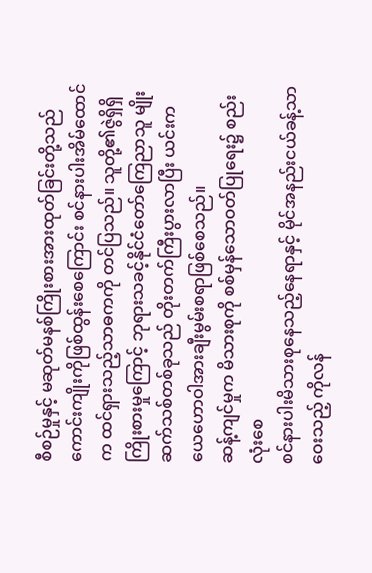စီစဉ်မှုနှင့် မဆုတ်မနစ်ကြိုးစားအားထုတ်ခြင်းတို့သည် ကောင်းကျိုးကိုဖြစ်ထွန်းစေကြောင်း စင်နားပါးအိမ်ထောင်က ထင်ရှားသည့်သာဓကကို တင်ပြသည်။ သူတို့၏ဇွဲရှိရှိကြိုးစားမှုကြောင့် ဘုရားသခင့်နိုင်ငံတော်ကြေညာသူ မျိုးဆက်သစ်တစ်ခုသည် တိုးတက်ကြီးပွားလာပြီး ယင်းက ယေဟောဝါအားချီးမွမ်းစရာဖြစ်စေသည်။
ဆန့်ကျင်မှုက မိသားစုကို စစ်မှန်သောဝတ်ပြုရေး၌ စည်းလုံးစေ
စင်နားပါးမိသားစုနေသည့်နေရာနှင့် မိုင်အနည်းငယ်ခန့်သာဝေးသည့် ကိုလန်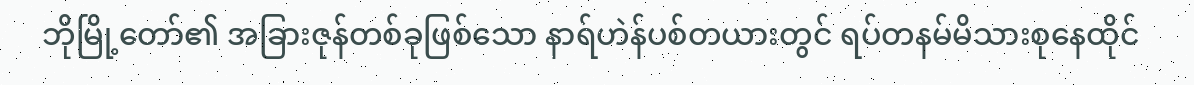ဘိုမြို့တော်၏ အခြားဇုန်တစ်ခုဖြစ်သော နာရ်ဟဲန်ပစ်တယားတွင် ရပ်တနမ်မိသားစုနေထိုင်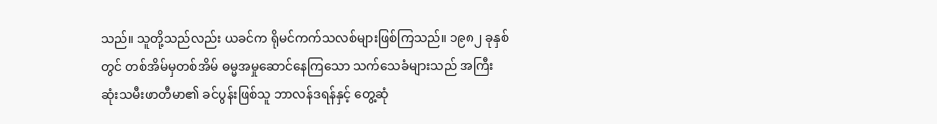သည်။ သူတို့သည်လည်း ယခင်က ရိုမင်ကက်သလစ်များဖြစ်ကြသည်။ ၁၉၈၂ ခုနှစ်တွင် တစ်အိမ်မှတစ်အိမ် ဓမ္မအမှုဆောင်နေကြသော သက်သေခံများသည် အကြီးဆုံးသမီးဖာတီမာ၏ ခင်ပွန်းဖြစ်သူ ဘာလန်ဒရန်နှင့် တွေ့ဆုံ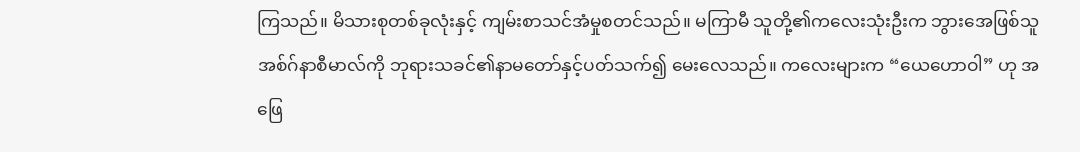ကြသည်။ မိသားစုတစ်ခုလုံးနှင့် ကျမ်းစာသင်အံမှုစတင်သည်။ မကြာမီ သူတို့၏ကလေးသုံးဦးက ဘွားအေဖြစ်သူ အစ်ဂ်နာစီမာလ်ကို ဘုရားသခင်၏နာမတော်နှင့်ပတ်သက်၍ မေးလေသည်။ ကလေးများက “ယေဟောဝါ” ဟု အဖြေ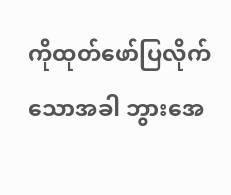ကိုထုတ်ဖော်ပြလိုက်သောအခါ ဘွားအေ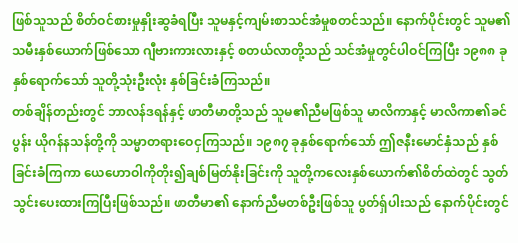ဖြစ်သူသည် စိတ်ဝင်စားမှုနှိုးဆွခံရပြီး သူမနှင့်ကျမ်းစာသင်အံမှုစတင်သည်။ နောက်ပိုင်းတွင် သူမ၏သမီးနှစ်ယောက်ဖြစ်သော ဂျီဗားကားလားနှင့် စတယ်လာတို့သည် သင်အံမှုတွင်ပါဝင်ကြပြီး ၁၉၈၈ ခုနှစ်ရောက်သော် သူတို့သုံးဦးလုံး နှစ်ခြင်းခံကြသည်။
တစ်ချိန်တည်းတွင် ဘာလန်ဒရန်နှင့် ဖာတီမာတို့သည် သူမ၏ညီမဖြစ်သူ မာလိကာနှင့် မာလိကာ၏ခင်ပွန်း ယိုဂန်နသန်တို့ကို သမ္မာတရားဝေငှကြသည်။ ၁၉၈၇ ခုနှစ်ရောက်သော် ဤဇနီးမောင်နှံသည် နှစ်ခြင်းခံကြကာ ယေဟောဝါကိုတိုး၍ချစ်မြတ်နိုးခြင်းကို သူတို့ကလေးနှစ်ယောက်၏စိတ်ထဲတွင် သွတ်သွင်းပေးထားကြပြီးဖြစ်သည်။ ဖာတီမာ၏ နောက်ညီမတစ်ဦးဖြစ်သူ ပွတ်ရှ်ပါးသည် နောက်ပိုင်းတွင်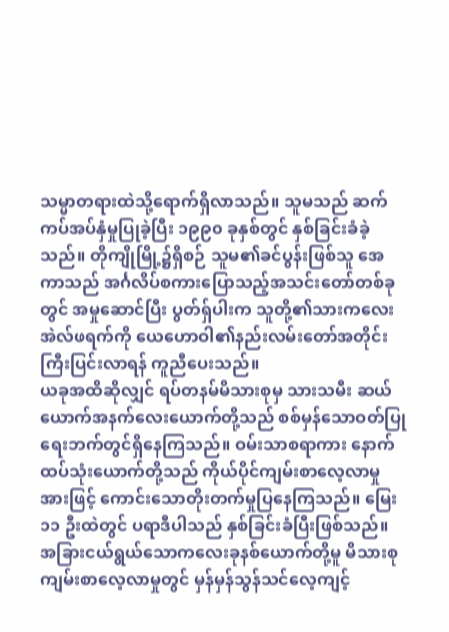သမ္မာတရားထဲသို့ရောက်ရှိလာသည်။ သူမသည် ဆက်ကပ်အပ်နှံမှုပြုခဲ့ပြီး ၁၉၉၀ ခုနှစ်တွင် နှစ်ခြင်းခံခဲ့သည်။ တိုကျိုမြို့၌ရှိစဉ် သူမ၏ခင်ပွန်းဖြစ်သူ အေကာသည် အင်္ဂလိပ်စကားပြောသည့်အသင်းတော်တစ်ခုတွင် အမှုဆောင်ပြီး ပွတ်ရှ်ပါးက သူတို့၏သားကလေးအဲလ်ဖရက်ကို ယေဟောဝါ၏နည်းလမ်းတော်အတိုင်း ကြီးပြင်းလာရန် ကူညီပေးသည်။
ယခုအထိဆိုလျှင် ရပ်တနမ်မိသားစုမှ သားသမီး ဆယ်ယောက်အနက်လေးယောက်တို့သည် စစ်မှန်သောဝတ်ပြုရေးဘက်တွင်ရှိနေကြသည်။ ဝမ်းသာစရာကား နောက်ထပ်သုံးယောက်တို့သည် ကိုယ်ပိုင်ကျမ်းစာလေ့လာမှုအားဖြင့် ကောင်းသောတိုးတက်မှုပြနေကြသည်။ မြေး ၁၁ ဦးထဲတွင် ပရာဒီပါသည် နှစ်ခြင်းခံပြီးဖြစ်သည်။ အခြားငယ်ရွယ်သောကလေးခုနစ်ယောက်တို့မူ မိသားစုကျမ်းစာလေ့လာမှုတွင် မှန်မှန်သွန်သင်လေ့ကျင့်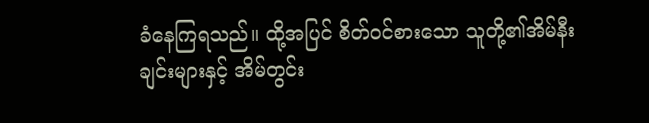ခံနေကြရသည်။ ထို့အပြင် စိတ်ဝင်စားသော သူတို့၏အိမ်နီးချင်းများနှင့် အိမ်တွင်း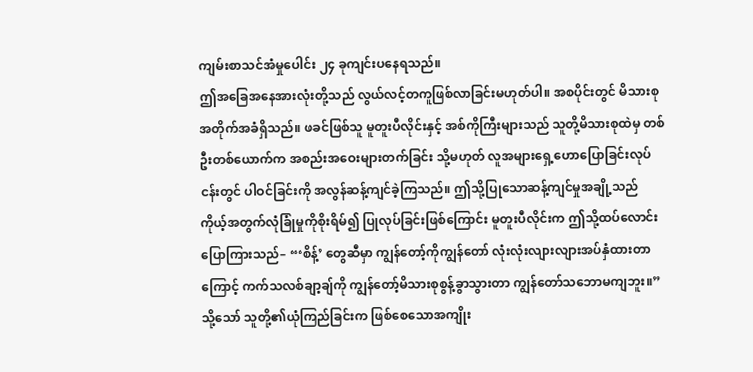ကျမ်းစာသင်အံမှုပေါင်း ၂၄ ခုကျင်းပနေရသည်။
ဤအခြေအနေအားလုံးတို့သည် လွယ်လင့်တကူဖြစ်လာခြင်းမဟုတ်ပါ။ အစပိုင်းတွင် မိသားစုအတိုက်အခံရှိသည်။ ဖခင်ဖြစ်သူ မူတူးပီလိုင်းနှင့် အစ်ကိုကြီးများသည် သူတို့မိသားစုထဲမှ တစ်ဦးတစ်ယောက်က အစည်းအဝေးများတက်ခြင်း သို့မဟုတ် လူအများရှေ့ဟောပြောခြင်းလုပ်ငန်းတွင် ပါဝင်ခြင်းကို အလွန်ဆန့်ကျင်ခဲ့ကြသည်။ ဤသို့ပြုသောဆန့်ကျင်မှုအချို့သည် ကိုယ့်အတွက်လုံခြုံမှုကိုစိုးရိမ်၍ ပြုလုပ်ခြင်းဖြစ်ကြောင်း မူတူးပီလိုင်းက ဤသို့ထပ်လောင်းပြောကြားသည်– “‘စိန့်’ တွေဆီမှာ ကျွန်တော့်ကိုကျွန်တော် လုံးလုံးလျားလျားအပ်နှံထားတာကြောင့် ကက်သလစ်ချာ့ချ်ကို ကျွန်တော့်မိသားစုစွန့်ခွာသွားတာ ကျွန်တော်သဘောမကျဘူး။” သို့သော် သူတို့၏ယုံကြည်ခြင်းက ဖြစ်စေသောအကျိုး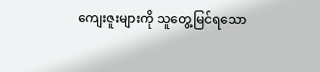ကျေးဇူးများကို သူတွေ့မြင်ရသော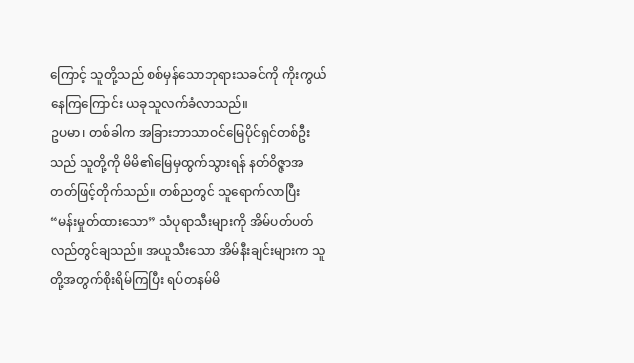ကြောင့် သူတို့သည် စစ်မှန်သောဘုရားသခင်ကို ကိုးကွယ်နေကြကြောင်း ယခုသူလက်ခံလာသည်။
ဥပမာ၊ တစ်ခါက အခြားဘာသာဝင်မြေပိုင်ရှင်တစ်ဦးသည် သူတို့ကို မိမိ၏မြေမှထွက်သွားရန် နတ်ဝိဇ္ဇာအတတ်ဖြင့်တိုက်သည်။ တစ်ညတွင် သူရောက်လာပြီး “မန်းမှုတ်ထားသော” သံပုရာသီးများကို အိမ်ပတ်ပတ်လည်တွင်ချသည်။ အယူသီးသော အိမ်နီးချင်းများက သူတို့အတွက်စိုးရိမ်ကြပြီး ရပ်တနမ်မိ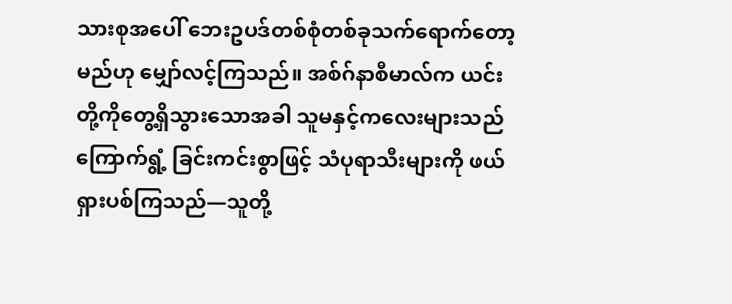သားစုအပေါ် ဘေးဥပဒ်တစ်စုံတစ်ခုသက်ရောက်တော့မည်ဟု မျှော်လင့်ကြသည်။ အစ်ဂ်နာစီမာလ်က ယင်းတို့ကိုတွေ့ရှိသွားသောအခါ သူမနှင့်ကလေးများသည် ကြောက်ရွံ့ ခြင်းကင်းစွာဖြင့် သံပုရာသီးများကို ဖယ်ရှားပစ်ကြသည်—သူတို့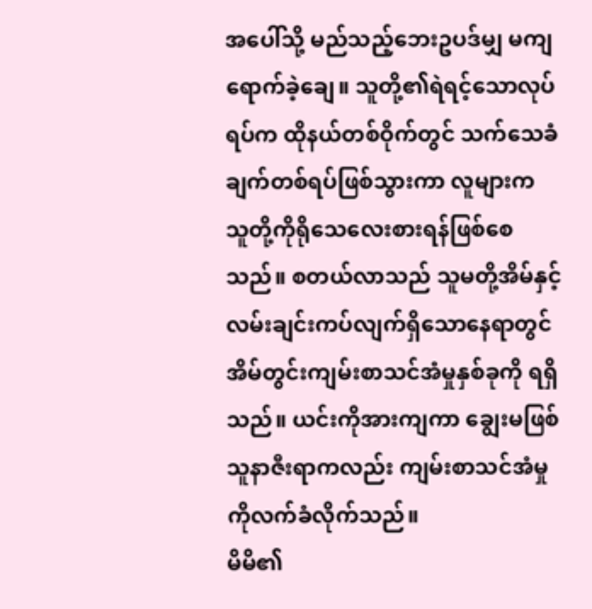အပေါ်သို့ မည်သည့်ဘေးဥပဒ်မျှ မကျရောက်ခဲ့ချေ။ သူတို့၏ရဲရင့်သောလုပ်ရပ်က ထိုနယ်တစ်ဝိုက်တွင် သက်သေခံချက်တစ်ရပ်ဖြစ်သွားကာ လူများက သူတို့ကိုရိုသေလေးစားရန်ဖြစ်စေသည်။ စတယ်လာသည် သူမတို့အိမ်နှင့် လမ်းချင်းကပ်လျက်ရှိသောနေရာတွင် အိမ်တွင်းကျမ်းစာသင်အံမှုနှစ်ခုကို ရရှိသည်။ ယင်းကိုအားကျကာ ချွေးမဖြစ်သူနာဇီးရာကလည်း ကျမ်းစာသင်အံမှုကိုလက်ခံလိုက်သည်။
မိမိ၏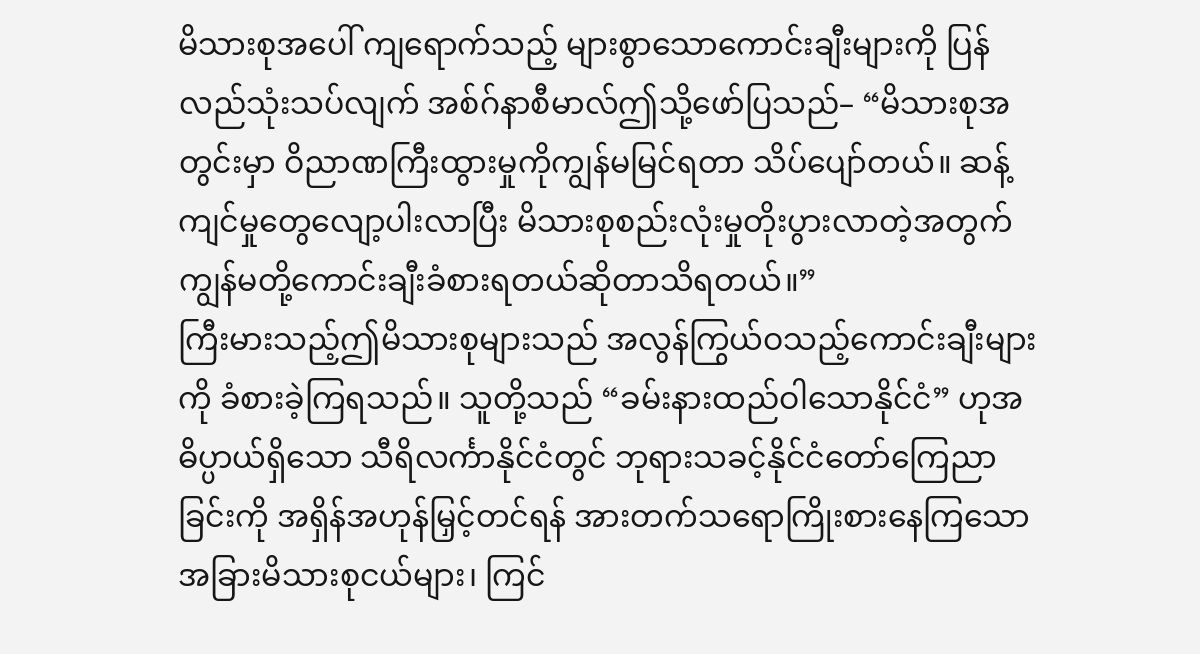မိသားစုအပေါ် ကျရောက်သည့် များစွာသောကောင်းချီးများကို ပြန်လည်သုံးသပ်လျက် အစ်ဂ်နာစီမာလ်ဤသို့ဖော်ပြသည်– “မိသားစုအတွင်းမှာ ဝိညာဏကြီးထွားမှုကိုကျွန်မမြင်ရတာ သိပ်ပျော်တယ်။ ဆန့်ကျင်မှုတွေလျော့ပါးလာပြီး မိသားစုစည်းလုံးမှုတိုးပွားလာတဲ့အတွက် ကျွန်မတို့ကောင်းချီးခံစားရတယ်ဆိုတာသိရတယ်။”
ကြီးမားသည့်ဤမိသားစုများသည် အလွန်ကြွယ်ဝသည့်ကောင်းချီးများကို ခံစားခဲ့ကြရသည်။ သူတို့သည် “ခမ်းနားထည်ဝါသောနိုင်ငံ” ဟုအဓိပ္ပာယ်ရှိသော သီရိလင်္ကာနိုင်ငံတွင် ဘုရားသခင့်နိုင်ငံတော်ကြေညာခြင်းကို အရှိန်အဟုန်မြှင့်တင်ရန် အားတက်သရောကြိုးစားနေကြသော အခြားမိသားစုငယ်များ၊ ကြင်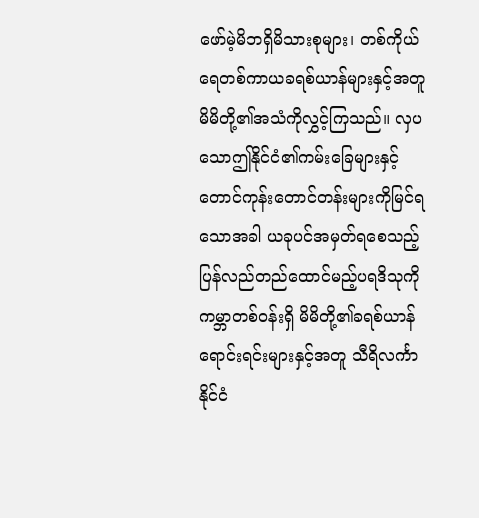ဖော်မဲ့မိဘရှိမိသားစုများ၊ တစ်ကိုယ်ရေတစ်ကာယခရစ်ယာန်များနှင့်အတူ မိမိတို့၏အသံကိုလွှင့်ကြသည်။ လှပသောဤနိုင်ငံ၏ကမ်းခြေများနှင့် တောင်ကုန်းတောင်တန်းများကိုမြင်ရသောအခါ ယခုပင်အမှတ်ရစေသည့် ပြန်လည်တည်ထောင်မည့်ပရဒိသုကို ကမ္ဘာတစ်ဝန်းရှိ မိမိတို့၏ခရစ်ယာန်ရောင်းရင်းများနှင့်အတူ သီရိလင်္ကာနိုင်ငံ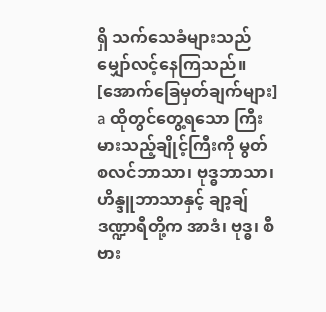ရှိ သက်သေခံများသည် မျှော်လင့်နေကြသည်။
[အောက်ခြေမှတ်ချက်များ]
a ထိုတွင်တွေ့ရသော ကြီးမားသည့်ချိုင့်ကြီးကို မွတ်စလင်ဘာသာ၊ ဗုဒ္ဓဘာသာ၊ ဟိန္ဒူဘာသာနှင့် ချာ့ချ်ဒဏ္ဍာရီတို့က အာဒံ၊ ဗုဒ္ဓ၊ စီဗား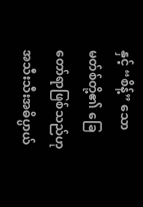နှင့် “စိန့်” သောမတ်စ်တို့၏ ခြေတော်ရာဖြစ်သည်ဟု အသီးသီးအဓိပ္ပာယ်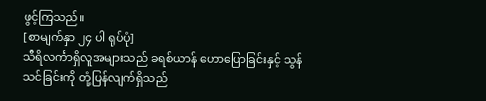ဖွင့်ကြသည်။
[စာမျက်နှာ ၂၄ ပါ ရုပ်ပုံ]
သီရိလင်္ကာရှိလူအများသည် ခရစ်ယာန် ဟောပြောခြင်းနှင့် သွန်သင်ခြင်းကို တုံ့ပြန်လျက်ရှိသည်